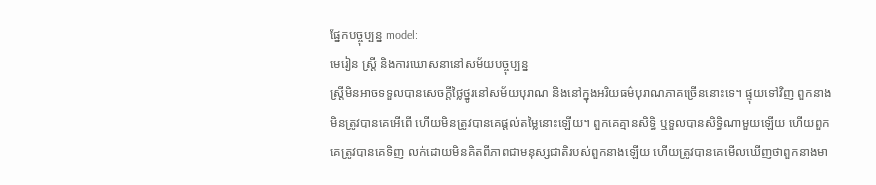ផ្នែកបច្ចុប្បន្ន model:
មេរៀន ស្ត្រី និងការឃោសនានៅសម័យបច្ចុប្បន្ន
ស្ត្រីមិនអាចទទួលបានសេចក្តីថ្លៃថ្នូរនៅសម័យបុរាណ និងនៅក្នុងអរិយធម៌បុរាណភាគច្រើននោះទេ។ ផ្ទុយទៅវិញ ពួកនាងមិនត្រូវបានគេអើពើ ហើយមិនត្រូវបានគេផ្តល់តម្លៃនោះឡើយ។ ពួកគេគ្មានសិទ្ធិ ឬទួលបានសិទ្ធិណាមួយឡើយ ហើយពួកគេត្រូវបានគេទិញ លក់ដោយមិនគិតពីភាពជាមនុស្សជាតិរបស់ពួកនាងឡើយ ហើយត្រូវបានគេមើលឃើញថាពួកនាងមា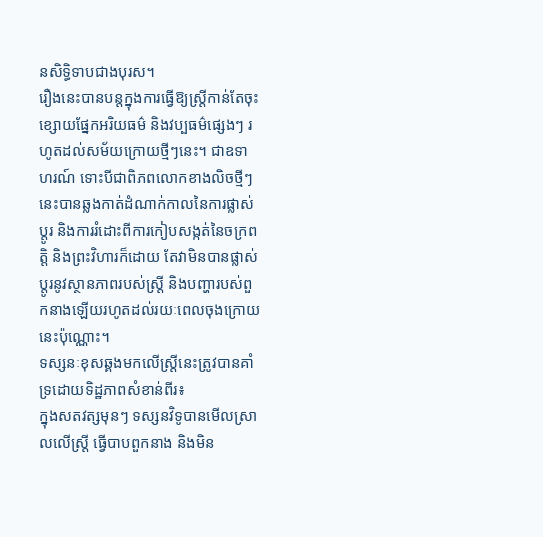នសិទ្ធិទាបជាងបុរស។
រឿងនេះបានបន្តក្នុងការធ្វើឱ្យស្ត្រីកាន់តែចុះខ្សោយផ្នែកអរិយធម៌ និងវប្បធម៌ផ្សេងៗ រហូតដល់សម័យក្រោយថ្មីៗនេះ។ ជាឧទាហរណ៍ ទោះបីជាពិភពលោកខាងលិចថ្មីៗនេះបានឆ្លងកាត់ដំណាក់កាលនៃការផ្លាស់ប្តូរ និងការរំដោះពីការកៀបសង្កត់នៃចក្រពត្តិ និងព្រះវិហារក៏ដោយ តែវាមិនបានផ្លាស់ប្តូរនូវស្ថានភាពរបស់ស្ត្រី និងបញ្ហារបស់ពួកនាងឡើយរហូតដល់រយៈពេលចុងក្រោយនេះប៉ុណ្ណោះ។
ទស្សនៈខុសឆ្គងមកលើស្ត្រីនេះត្រូវបានគាំទ្រដោយទិដ្ឋភាពសំខាន់ពីរ៖
ក្នុងសតវត្សមុនៗ ទស្សនវិទូបានមើលស្រាលលើស្ត្រី ធ្វើបាបពួកនាង និងមិន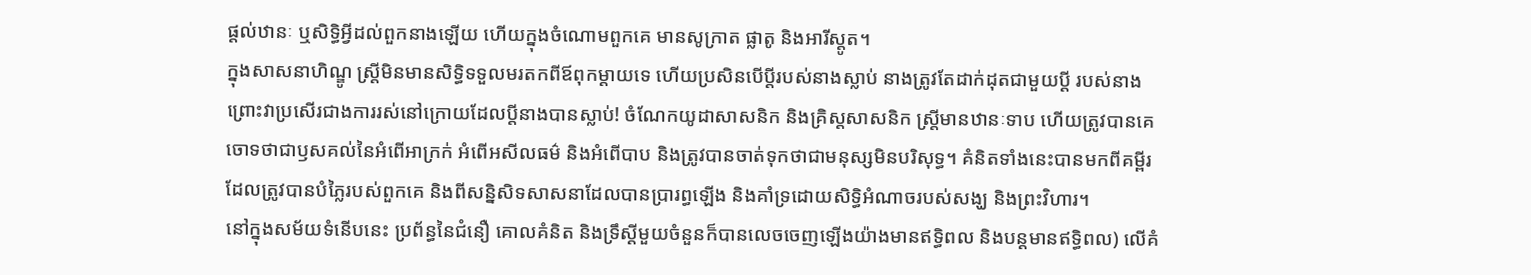ផ្តល់ឋានៈ ឬសិទ្ធិអ្វីដល់ពួកនាងឡើយ ហើយក្នុងចំណោមពួកគេ មានសូក្រាត ផ្លាតូ និងអារីស្តូត។
ក្នុងសាសនាហិណ្ឌូ ស្ត្រីមិនមានសិទ្ធិទទួលមរតកពីឪពុកម្តាយទេ ហើយប្រសិនបើប្តីរបស់នាងស្លាប់ នាងត្រូវតែដាក់ដុតជាមួយប្តី របស់នាង ព្រោះវាប្រសើរជាងការរស់នៅក្រោយដែលប្តីនាងបានស្លាប់! ចំណែកយូដាសាសនិក និងគ្រិស្តសាសនិក ស្ត្រីមានឋានៈទាប ហើយត្រូវបានគេចោទថាជាឫសគល់នៃអំពើអាក្រក់ អំពើអសីលធម៌ និងអំពើបាប និងត្រូវបានចាត់ទុកថាជាមនុស្សមិនបរិសុទ្ធ។ គំនិតទាំងនេះបានមកពីគម្ពីរដែលត្រូវបានបំភ្លៃរបស់ពួកគេ និងពីសន្និសិទសាសនាដែលបានប្រារព្ធឡើង និងគាំទ្រដោយសិទ្ធិអំណាចរបស់សង្ឃ និងព្រះវិហារ។
នៅក្នុងសម័យទំនើបនេះ ប្រព័ន្ធនៃជំនឿ គោលគំនិត និងទ្រឹស្ដីមួយចំនួនក៏បានលេចចេញឡើងយ៉ាងមានឥទ្ធិពល និងបន្តមានឥទ្ធិពល) លើគំ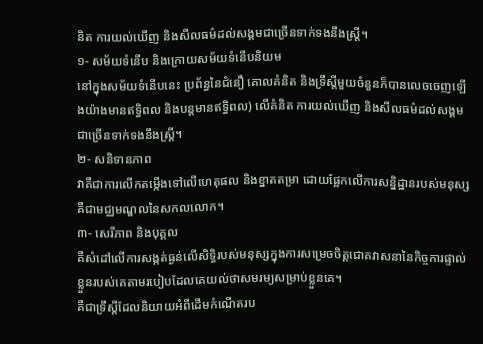និត ការយល់ឃើញ និងសីលធម៌ដល់សង្គមជាច្រើនទាក់ទងនឹងស្ត្រី។
១- សម័យទំនើប និងក្រោយសម័យទំនើបនិយម
នៅក្នុងសម័យទំនើបនេះ ប្រព័ន្ធនៃជំនឿ គោលគំនិត និងទ្រឹស្ដីមួយចំនួនក៏បានលេចចេញឡើងយ៉ាងមានឥទ្ធិពល និងបន្តមានឥទ្ធិពល) លើគំនិត ការយល់ឃើញ និងសីលធម៌ដល់សង្គមជាច្រើនទាក់ទងនឹងស្ត្រី។
២- សនិទានភាព
វាគឺជាការលើកតម្កើងទៅលើហេតុផល និងខ្នាតតម្រា ដោយផ្អែកលើការសន្និដ្ឋានរបស់មនុស្សគឺជាមជ្ឈមណ្ឌលនៃសកលលោក។
៣- សេរីភាព និងបុគ្គល
គឺសំដៅលើការសង្កត់ធ្ងន់លើសិទ្ធិរបស់មនុស្សក្នុងការសម្រេចចិត្តជោគវាសនានៃកិច្ចការផ្ទាល់ខ្លួនរបស់គេតាមរបៀបដែលគេយល់ថាសមរម្យសម្រាប់ខ្លួនគេ។
គឺជាទ្រឹស្ដីដែលនិយាយអំពីដើមកំណើតរប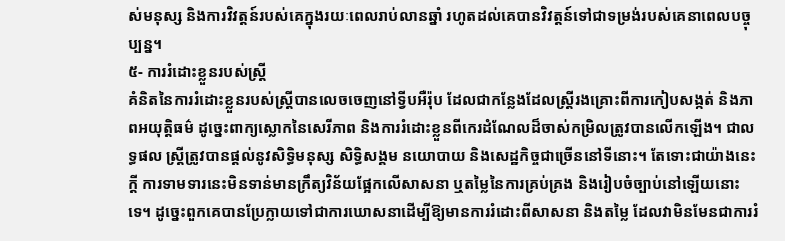ស់មនុស្ស និងការវិវត្តន៍របស់គេក្នុងរយៈពេលរាប់លានឆ្នាំ រហូតដល់គេបានវិវត្តន៍ទៅជាទម្រង់របស់គេនាពេលបច្ចុប្បន្ន។
៥- ការរំដោះខ្លួនរបស់ស្ត្រី
គំនិតនៃការរំដោះខ្លួនរបស់ស្ត្រីបានលេចចេញនៅទ្វីបអឺរ៉ុប ដែលជាកន្លែងដែលស្ត្រីរងគ្រោះពីការកៀបសង្កត់ និងភាពអយុត្តិធម៌ ដូច្នេះពាក្យស្លោកនៃសេរីភាព និងការរំដោះខ្លួនពីកេរដំណែលដ៏ចាស់កម្រិលត្រូវបានលើកឡើង។ ជាលទ្ធផល ស្ត្រីត្រូវបានផ្តល់នូវសិទ្ធិមនុស្ស សិទ្ធិសង្គម នយោបាយ និងសេដ្ឋកិច្ចជាច្រើននៅទីនោះ។ តែទោះជាយ៉ាងនេះក្តី ការទាមទារនេះមិនទាន់មានក្រឹត្យវិន័យផ្អែកលើសាសនា ឬតម្លៃនៃការគ្រប់គ្រង និងរៀបចំច្បាប់នៅឡើយនោះទេ។ ដូច្នេះពួកគេបានប្រែក្លាយទៅជាការឃោសនាដើម្បីឱ្យមានការរំដោះពីសាសនា និងតម្លៃ ដែលវាមិនមែនជាការរំ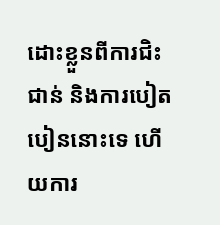ដោះខ្លួនពីការជិះជាន់ និងការបៀតបៀននោះទេ ហើយការ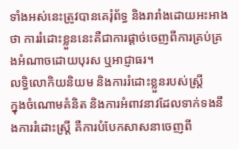ទាំងអស់នេះត្រូវបានគេរុំព័ទ្ធ និងរារាំងដោយអះអាងថា ការរំដោះខ្លួននេះគឺជាការផ្តាច់ចេញពីការគ្រប់គ្រងអំណាចដោយបុរស ឬអាជ្ញាធរ។
លទ្ធិលោកិយនិយម និងការរំដោះខ្លួនរបស់ស្ត្រី
ក្នុងចំណោមគំនិត និងការអំពាវនាវដែលទាក់ទងនឹងការរំដោះស្ត្រី គឺការបំបែកសាសនាចេញពី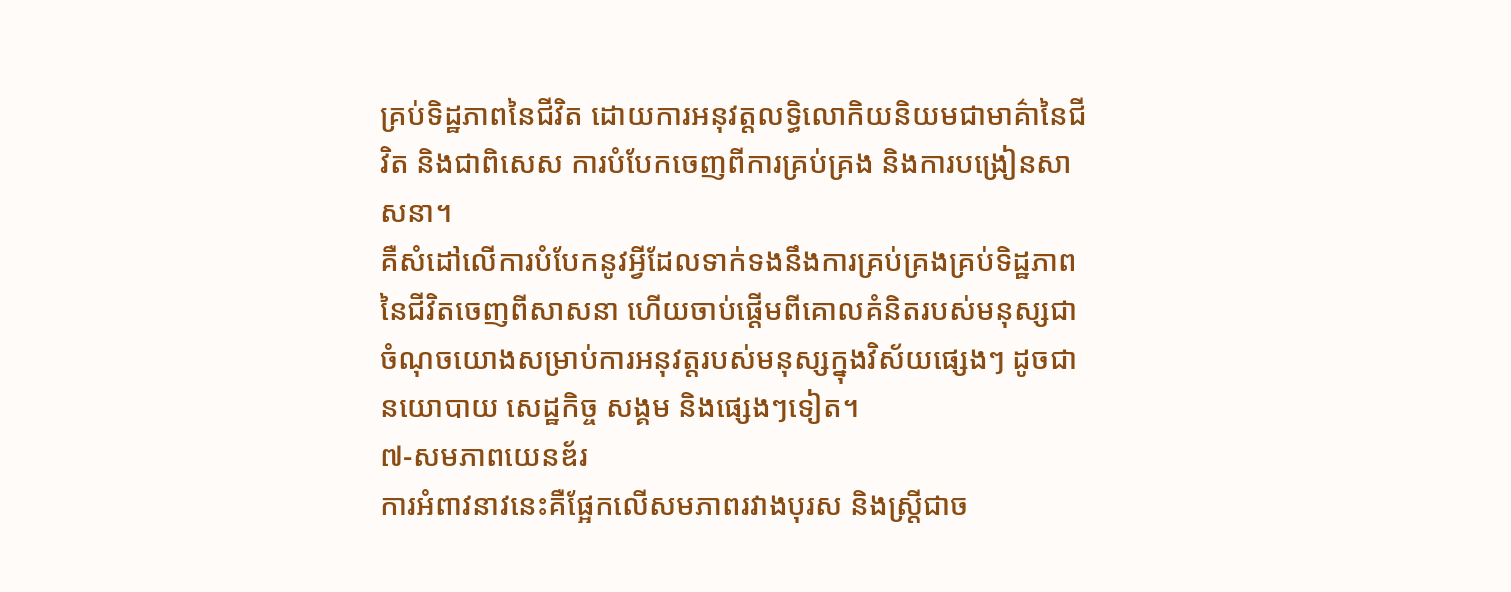គ្រប់ទិដ្ឋភាពនៃជីវិត ដោយការអនុវត្តលទ្ធិលោកិយនិយមជាមាគ៌ានៃជីវិត និងជាពិសេស ការបំបែកចេញពីការគ្រប់គ្រង និងការបង្រៀនសាសនា។
គឺសំដៅលើការបំបែកនូវអ្វីដែលទាក់ទងនឹងការគ្រប់គ្រងគ្រប់ទិដ្ឋភាពនៃជីវិតចេញពីសាសនា ហើយចាប់ផ្តើមពីគោលគំនិតរបស់មនុស្សជាចំណុចយោងសម្រាប់ការអនុវត្តរបស់មនុស្សក្នុងវិស័យផ្សេងៗ ដូចជា នយោបាយ សេដ្ឋកិច្ច សង្គម និងផ្សេងៗទៀត។
៧-សមភាពយេនឌ័រ
ការអំពាវនាវនេះគឺផ្អែកលើសមភាពរវាងបុរស និងស្ត្រីជាច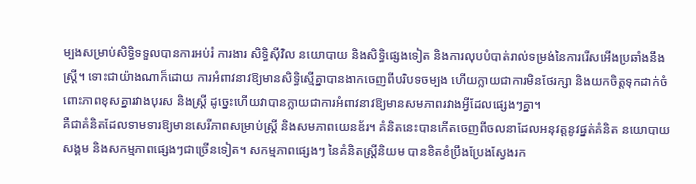ម្បងសម្រាប់សិទ្ធិទទួលបានការអប់រំ ការងារ សិទ្ធិស៊ីវិល នយោបាយ និងសិទ្ធិផ្សេងទៀត និងការលុបបំបាត់រាល់ទម្រង់នៃការរើសអើងប្រឆាំងនឹងស្ត្រី។ ទោះជាយ៉ាងណាក៏ដោយ ការអំពាវនាវឱ្យមានសិទ្ធិស្មើគ្នាបានងាកចេញពីបរិបទចម្បង ហើយក្លាយជាការមិនថែរក្សា និងយកចិត្តទុកដាក់ចំពោះភាពខុសគ្នារវាងបុរស និងស្ត្រី ដូច្នេះហើយវាបានក្លាយជាការអំពាវនាវឱ្យមានសមភាពរវាងអ្វីដែលផ្សេងៗគ្នា។
គឺជាគំនិតដែលទាមទារឱ្យមានសេរីភាពសម្រាប់ស្ត្រី និងសមភាពយេនឌ័រ។ គំនិតនេះបានកើតចេញពីចលនាដែលអនុវត្តនូវផ្នត់គំនិត នយោបាយ សង្គម និងសកម្មភាពផ្សេងៗជាច្រើនទៀត។ សកម្មភាពផ្សេងៗ នៃគំនិតស្ត្រីនិយម បានខិតខំប្រឹងប្រែងស្វែងរក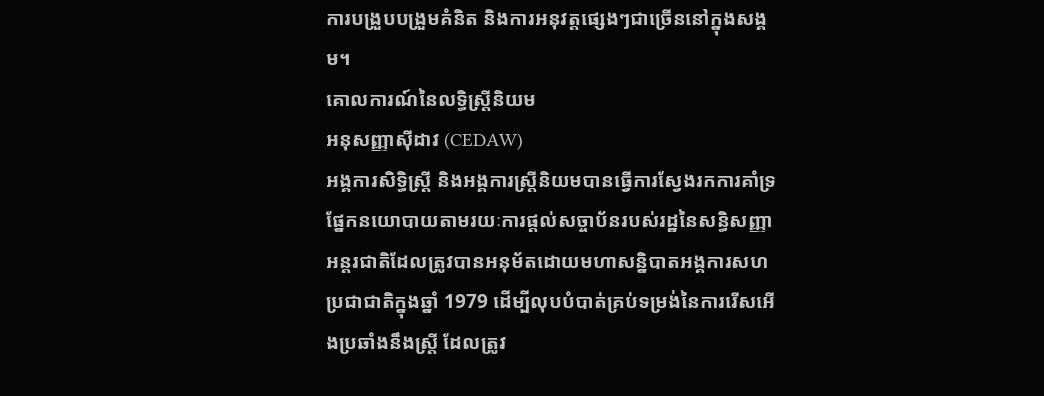ការបង្រួបបង្រួមគំនិត និងការអនុវត្តផ្សេងៗជាច្រើននៅក្នុងសង្គម។
គោលការណ៍នៃលទ្ធិស្ត្រីនិយម
អនុសញ្ញាស៊ីដាវ (CEDAW)
អង្គការសិទ្ធិស្ត្រី និងអង្គការស្ត្រីនិយមបានធ្វើការស្វែងរកការគាំទ្រផ្នែកនយោបាយតាមរយៈការផ្តល់សច្ចាប័នរបស់រដ្ឋនៃសន្ធិសញ្ញាអន្តរជាតិដែលត្រូវបានអនុម័តដោយមហាសន្និបាតអង្គការសហប្រជាជាតិក្នុងឆ្នាំ 1979 ដើម្បីលុបបំបាត់គ្រប់ទម្រង់នៃការរើសអើងប្រឆាំងនឹងស្ត្រី ដែលត្រូវ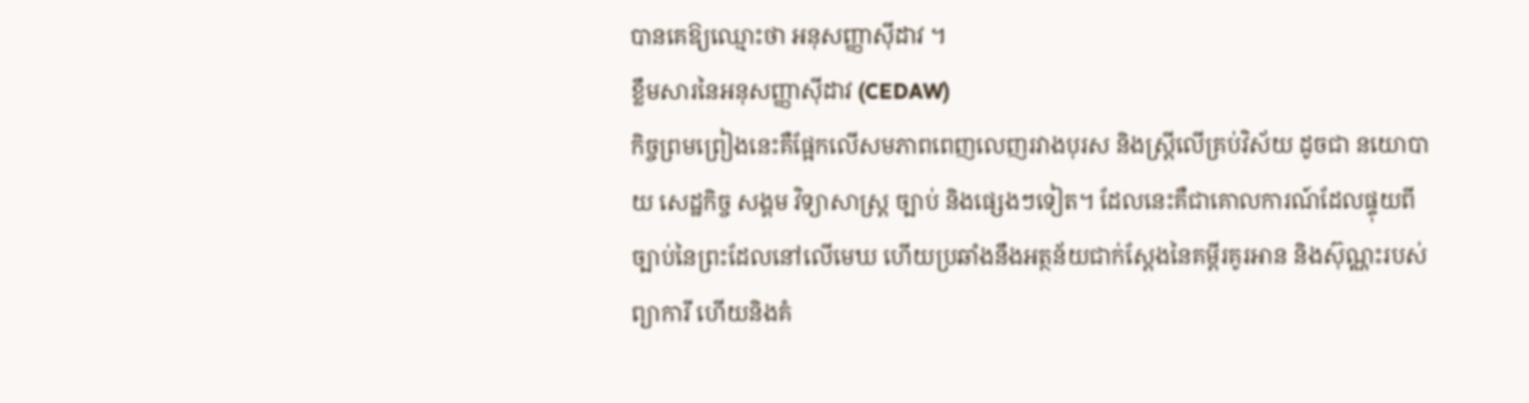បានគេឱ្យឈ្មោះថា អនុសញ្ញាស៊ីដាវ ។
ខ្លឹមសារនៃអនុសញ្ញាស៊ីដាវ (CEDAW)
កិច្ចព្រមព្រៀងនេះគឺផ្អែកលើសមភាពពេញលេញរវាងបុរស និងស្ត្រីលើគ្រប់វិស័យ ដូចជា នយោបាយ សេដ្ឋកិច្ច សង្គម វិទ្យាសាស្ត្រ ច្បាប់ និងផ្សេងៗទៀត។ ដែលនេះគឺជាគោលការណ៍ដែលផ្ទុយពីច្បាប់នៃព្រះដែលនៅលើមេឃ ហើយប្រឆាំងនឹងអត្ថន័យជាក់ស្តែងនៃគម្ពីរគូរអាន និងស៊ុណ្ណះរបស់ព្យាការី ហើយនិងគំ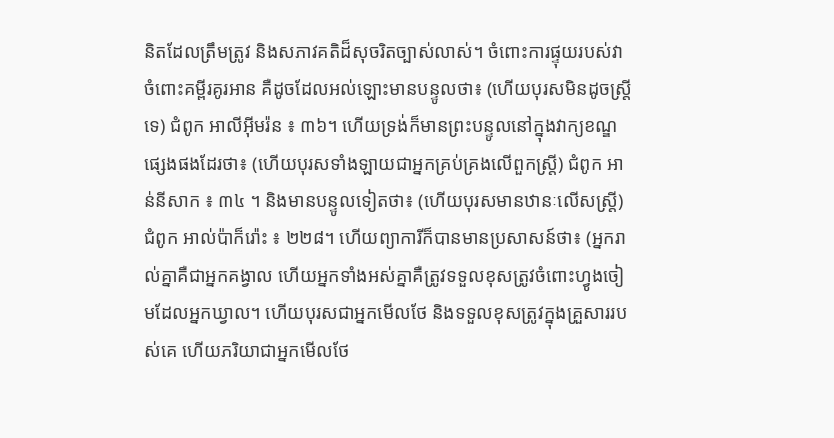និតដែលត្រឹមត្រូវ និងសភាវគតិដ៏សុចរិតច្បាស់លាស់។ ចំពោះការផ្ទុយរបស់វាចំពោះគម្ពីរគូរអាន គឺដូចដែលអល់ឡោះមានបន្ទូលថា៖ (ហើយបុរសមិនដូចស្ត្រីទេ) ជំពូក អាលីអ៊ីមរ៉ន ៖ ៣៦។ ហើយទ្រង់ក៏មានព្រះបន្ទូលនៅក្នុងវាក្យខណ្ឌផ្សេងផងដែរថា៖ (ហើយបុរសទាំងឡាយជាអ្នកគ្រប់គ្រងលើពួកស្ត្រី) ជំពូក អាន់នីសាក ៖ ៣៤ ។ និងមានបន្ទូលទៀតថា៖ (ហើយបុរសមានឋានៈលើសស្រ្តី) ជំពូក អាល់ប៉ាក៏រ៉ោះ ៖ ២២៨។ ហើយព្យាការីក៏បានមានប្រសាសន៍ថា៖ (អ្នករាល់គ្នាគឺជាអ្នកគង្វាល ហើយអ្នកទាំងអស់គ្នាគឺត្រូវទទួលខុសត្រូវចំពោះហ្វូងចៀមដែលអ្នកឃ្វាល។ ហើយបុរសជាអ្នកមើលថែ និងទទួលខុសត្រូវក្នុងគ្រួសាររបស់គេ ហើយភរិយាជាអ្នកមើលថែ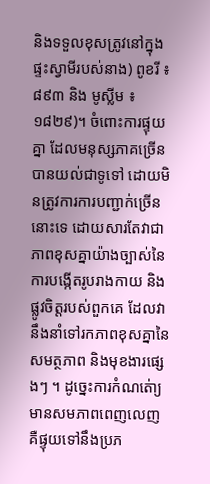និងទទួលខុសត្រូវនៅក្នុងផ្ទះស្វាមីរបស់នាង) ពូខរី ៖ ៨៩៣ និង មូស្លីម ៖ ១៨២៩)។ ចំពោះការផ្ទុយគ្នា ដែលមនុស្សភាគច្រើនបានយល់ជាទូទៅ ដោយមិនត្រូវការការបញ្ជាក់ច្រើននោះទេ ដោយសារតែវាជាភាពខុសគ្នាយ៉ាងច្បាស់នៃការបង្កើតរូបរាងកាយ និងផ្លូវចិត្តរបស់ពួកគេ ដែលវានឹងនាំទៅរកភាពខុសគ្នានៃសមត្ថភាព និងមុខងារផ្សេងៗ ។ ដូច្នេះការកំណត់ោ្យមានសមភាពពេញលេញ គឺផ្ទុយទៅនឹងប្រភ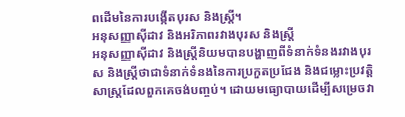ពដើមនៃការបង្កើតបុរស និងស្ត្រី។
អនុសញ្ញាស៊ីដាវ និងអរិភាពរវាងបុរស និងស្ត្រី
អនុសញ្ញាស៊ីដាវ និងស្ត្រីនិយមបានបង្ហាញពីទំនាក់ទំនងរវាងបុរស និងស្ត្រីថាជាទំនាក់ទំនងនៃការប្រកួតប្រជែង និងជម្លោះប្រវត្តិសាស្ត្រដែលពួកគេចង់បញ្ចប់។ ដោយមធ្យោបាយដើម្បីសម្រេចវា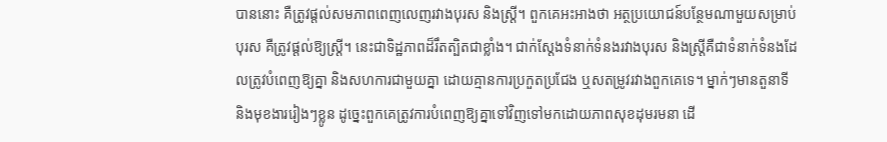បាននោះ គឺត្រូវផ្តល់សមភាពពេញលេញរវាងបុរស និងស្ត្រី។ ពួកគេអះអាងថា អត្ថប្រយោជន៍បន្ថែមណាមួយសម្រាប់បុរស គឺត្រូវផ្តល់ឱ្យស្ត្រី។ នេះជាទិដ្ឋភាពដ៏រឹតត្បិតជាខ្លាំង។ ជាក់ស្តែងទំនាក់ទំនងរវាងបុរស និងស្ត្រីគឺជាទំនាក់ទំនងដែលត្រូវបំពេញឱ្យគ្នា និងសហការជាមួយគ្នា ដោយគ្មានការប្រកួតប្រជែង ឬសតម្រូវរវាងពួកគេទេ។ ម្នាក់ៗមានតួនាទី និងមុខងាររៀងៗខ្លូន ដូច្នេះពួកគេត្រូវការបំពេញឱ្យគ្នាទៅវិញទៅមកដោយភាពសុខដុមរមនា ដើ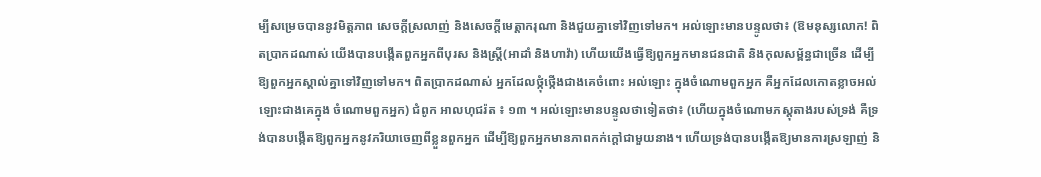ម្បីសម្រេចបាននូវមិត្តភាព សេចក្តីស្រលាញ់ និងសេចក្តីមេត្តាករុណា និងជួយគ្នាទៅវិញទៅមក។ អល់ឡោះមានបន្ទូលថា៖ (ឱមនុស្សលោក! ពិតប្រាកដណាស់ យើងបានបង្កើតពួកអ្នកពីបុរស និងស្ដ្រី(អាដាំ និងហាវ៉ា) ហើយយើងធ្វើឱ្យពួកអ្នកមានជនជាតិ និងកុលសម្ព័ន្ធជាច្រើន ដើម្បីឱ្យពួកអ្នកស្គាល់គ្នាទៅវិញទៅមក។ ពិតប្រាកដណាស់ អ្នកដែលថ្កុំថ្កើងជាងគេចំពោះ អល់ឡោះ ក្នុងចំណោមពួកអ្នក គឺអ្នកដែលកោតខ្លាចអល់ឡោះជាងគេក្នុង ចំណោមពួកអ្នក) ជំពូក អាលហុជរ៉ត ៖ ១៣ ។ អល់ឡោះមានបន្ទូលថាទៀតថា៖ (ហើយក្នុងចំណោមភស្ដុតាងរបស់ទ្រង់ គឺទ្រង់បានបង្កើតឱ្យពួកអ្នកនូវភរិយាចេញពីខ្លួនពួកអ្នក ដើម្បីឱ្យពួកអ្នកមានភាពកក់ក្ដៅជាមួយនាង។ ហើយទ្រង់បានបង្កើតឱ្យមានការស្រឡាញ់ និ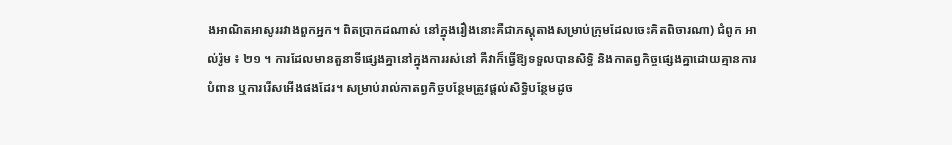ងអាណិតអាសូររវាងពួកអ្នក។ ពិតប្រាកដណាស់ នៅក្នុងរឿងនោះគឺជាភស្ដុតាងសម្រាប់ក្រុមដែលចេះគិតពិចារណា) ជំពូក អាល់រ៉ូម ៖ ២១ ។ ការដែលមានតួនាទីផ្សេងគ្នានៅក្នុងការរស់នៅ គឺវាក៏ធ្វើឱ្យទទួលបានសិទ្ធិ និងកាតព្វកិច្ចផ្សេងគ្នាដោយគ្មានការបំពាន ឬការរើសអើងផងដែរ។ សម្រាប់រាល់កាតព្វកិច្ចបន្ថែមត្រូវផ្តល់សិទ្ធិបន្ថែមដូច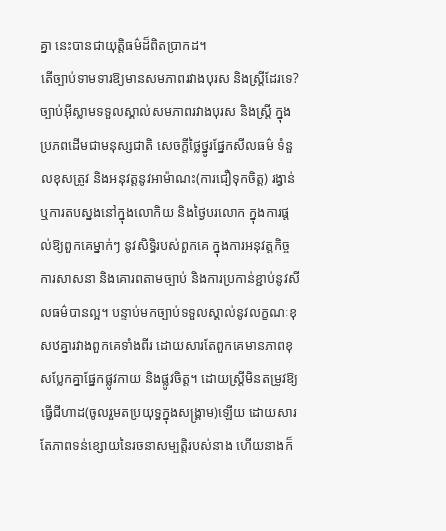គ្នា នេះបានជាយុត្តិធម៌ដ៏ពិតប្រាកដ។
តើច្បាប់ទាមទារឱ្យមានសមភាពរវាងបុរស និងស្ត្រីដែរទេ?
ច្បាប់អ៊ីស្លាមទទួលស្គាល់សមភាពរវាងបុរស និងស្ត្រី ក្នុងប្រភពដើមជាមនុស្សជាតិ សេចក្តីថ្លៃថ្នូរផ្នែកសីលធម៌ ទំនួលខុសត្រូវ និងអនុវត្តនូវអាម៉ាណះ(ការជឿទុកចិត្ត) រង្វាន់ ឬការតបស្នងនៅក្នុងលោកិយ និងថ្ងៃបរលោក ក្នុងការផ្តល់ឱ្យពួកគេម្នាក់ៗ នូវសិទ្ធិរបស់ពួកគេ ក្នុងការអនុវត្តកិច្ចការសាសនា និងគោរពតាមច្បាប់ និងការប្រកាន់ខ្ជាប់នូវសីលធម៌បានល្អ។ បន្ទាប់មកច្បាប់ទទួលស្គាល់នូវលក្ខណៈខុសឋគ្នារវាងពួកគេទាំងពីរ ដោយសារតែពួកគេមានភាពខុសប្លែកគ្នាផ្នែកផ្លូវកាយ និងផ្លូវចិត្ត។ ដោយស្ត្រីមិនតម្រូវឱ្យធ្វើជីហាដ(ចូលរួមតប្រយុទ្ធក្នុងសង្គ្រាម)ឡើយ ដោយសារតែភាពទន់ខ្សោយនៃរចនាសម្បត្តិរបស់នាង ហើយនាងក៏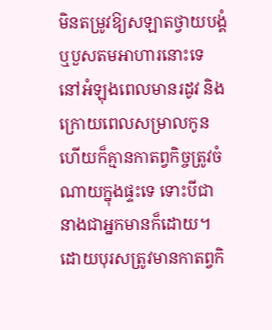មិនតម្រូវឱ្យសឡាតថ្វាយបង្គំ ឬបួសតមអាហារនោះទេ នៅអំឡុងពេលមានរដូវ និងក្រោយពេលសម្រាលកូន ហើយក៏គ្មានកាតព្វកិច្ចត្រូវចំណាយក្នុងផ្ទះទេ ទោះបីជានាងជាអ្នកមានក៏ដោយ។ ដោយបុរសត្រូវមានកាតព្វកិ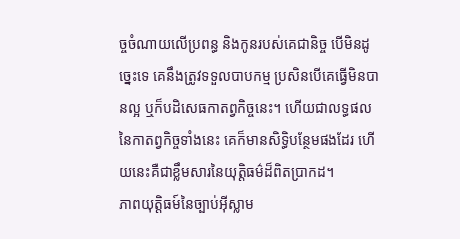ច្ចចំណាយលើប្រពន្ធ និងកូនរបស់គេជានិច្ច បើមិនដូច្នេះទេ គេនឹងត្រូវទទួលបាបកម្ម ប្រសិនបើគេធ្វើមិនបានល្អ ឬក៏បដិសេធកាតព្វកិច្ចនេះ។ ហើយជាលទ្ធផលនៃកាតព្វកិច្ចទាំងនេះ គេក៏មានសិទ្ធិបន្ថែមផងដែរ ហើយនេះគឺជាខ្លឹមសារនៃយុត្តិធម៌ដ៏ពិតប្រាកដ។
ភាពយុត្តិធម៍នៃច្បាប់អ៊ីស្លាម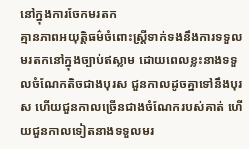នៅក្នុងការចែកមរតក
គ្មានភាពអយុត្តិធម៌ចំពោះស្ត្រីទាក់ទងនឹងការទទួលមរតកនៅក្នុងច្បាប់ឥស្លាម ដោយពេលខ្លះនាងទទួលចំណែកតិចជាងបុរស ជួនកាលដូចគ្នាទៅនឹងបុរស ហើយជួនកាលច្រើនជាងចំណែករបស់គាត់ ហើយជួនកាលទៀតនាងទទួលមរ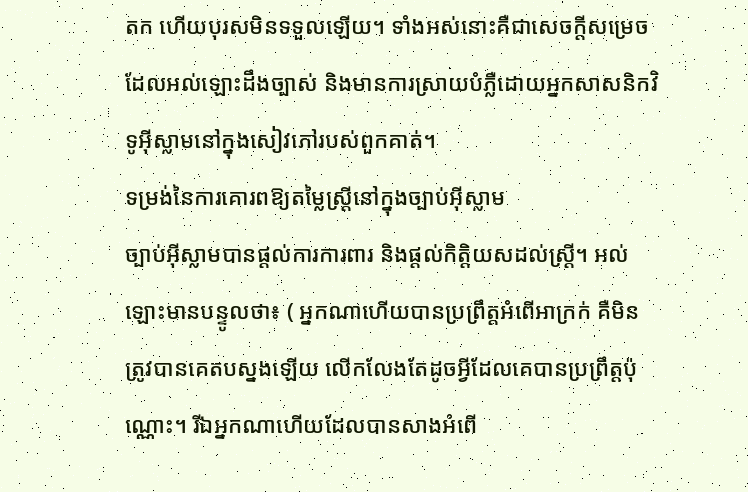តក ហើយបុរសមិនទទួលឡើយ។ ទាំងអស់នោះគឺជាសេចក្តីសម្រេចដែលអល់ឡោះដឹងច្បាស់ និងមានការស្រាយបំភ្លឺដោយអ្នកសាសនិកវិទូអ៊ីស្លាមនៅក្នុងសៀវភៅរបស់ពួកគាត់។
ទម្រង់នៃការគោរពឱ្យតម្លៃស្ត្រីនៅក្នុងច្បាប់អ៊ីស្លាម
ច្បាប់អ៊ីស្លាមបានផ្តល់ការការពារ និងផ្តល់កិត្តិយសដល់ស្ត្រី។ អល់ឡោះមានបន្ទូលថា៖ ( អ្នកណាហើយបានប្រព្រឹត្ដអំពើអាក្រក់ គឺមិនត្រូវបានគេតបស្នងឡើយ លើកលែងតែដូចអ្វីដែលគេបានប្រព្រឹត្ដប៉ុណ្ណោះ។ រីឯអ្នកណាហើយដែលបានសាងអំពើ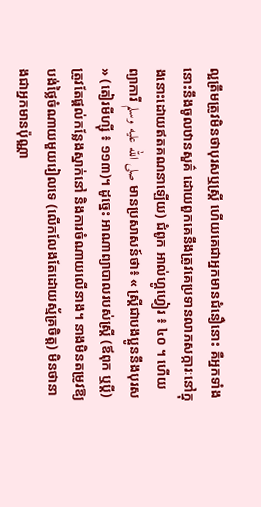ល្អត្រឹមត្រូវមិនថាបុរសឬស្ដ្រី ហើយគេជាអ្នកមានជំនឿនោះ គឺអ្នកទាំងនោះនឹងចូលឋានសួគ៌ ដោយពួកគេនឹងត្រូវគេប្រទានលាភសក្ការៈនៅក្នុងនោះដោយឥតគណនាឡើយ) ជំពូក អាល់ហ្គូហ្វៀរ ៖ ៤០ ។ ហើយព្យាការី صلى الله عليه وسلم មានប្រសាសន៍ថា៖ « ស្ត្រីជាបងប្អូននឹងបុរស » (តៀរមីហ្ស៊ី ៖ ១១៣)។ ដូច្នេះ អាណាព្យាបាលរបស់ស្ត្រី (ឪពុក ឬប្តី) ត្រូវតែផ្តល់កន្លែងស្នាក់នៅ និងការចំណាយលើនាង។ នាងមិនតម្រូវឱ្យបង់ថ្លៃចំណាយមួយរៀលទេ (លើកលែងតែដោយស្ម័គ្រចិត្ដ) មិនថានាងជាអ្នកមានប៉ុណ្ណា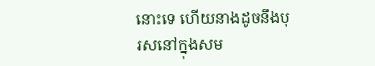នោះទេ ហើយនាងដូចនឹងបុរសនៅក្នុងសម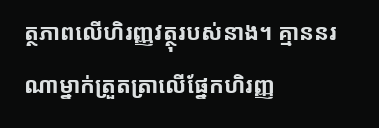ត្ថភាពលើហិរញ្ញវត្ថុរបស់នាង។ គ្មាននរណាម្នាក់ត្រួតត្រាលើផ្នែកហិរញ្ញ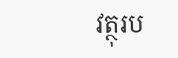វត្ថុរប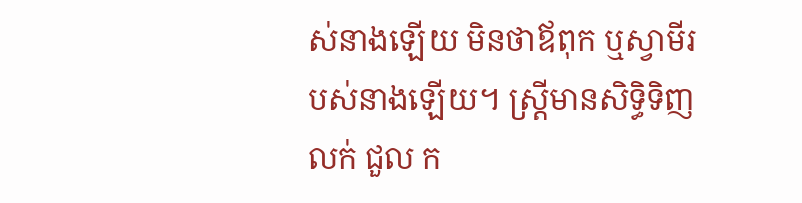ស់នាងឡើយ មិនថាឪពុក ឬស្វាមីរបស់នាងឡើយ។ ស្ត្រីមានសិទ្ធិទិញ លក់ ជួល ក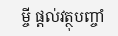ម្ចី ផ្តល់វត្ថុបញ្ចាំ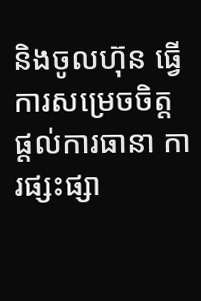និងចូលហ៊ុន ធ្វើការសម្រេចចិត្ត ផ្តល់ការធានា ការផ្សះផ្សា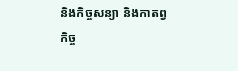និងកិច្ចសន្យា និងកាតព្វកិច្ច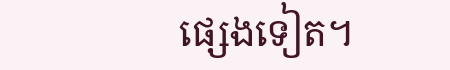ផ្សេងទៀត។